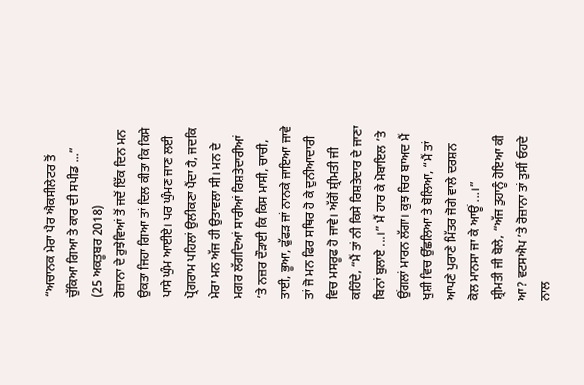“ਅਚਾਨਕ ਮੇਰਾ ਪੈਰ ਐਕਸੀਲੇਟਰ ਤੋਂ ਚੁੱਕਿਆ ਗਿਆ ਤੇ ਕਾਰ ਦੀ ਸਪੀਡ ...”
(25 ਅਕਤੂਬਰ 2018)
ਰੋਜ਼ਾਨਾ ਦੇ ਰੁਝੇਵਿਆਂ ਤੋਂ ਜਦੋਂ ਇੱਕ ਦਿਨ ਮਨ ਉਕਤਾ ਜਿਹਾ ਗਿਆ ਤਾਂ ਦਿਲ ਕੀਤਾ ਕਿ ਕਿਸੇ ਪਾਸੇ ਘੁੰਮ ਆਈਏ। ਪਰ ਘੁੰਮਣ ਜਾਣ ਲਈ ਪ੍ਰੋਗਰਾਮ ਪਹਿਲਾਂ ਉਲੀਕਣਾ ਪੈਂਦਾ ਹੈ, ਜਦਕਿ ਮੇਰਾ ਮਨ ਅੱਜ ਹੀ ਉਤਾਵਲਾ ਸੀ। ਮਨ ਦੇ ਮਗਰ ਲੱਗਦਿਆਂ ਸਾਰੀਆਂ ਰਿਸ਼ਤੇਦਾਰੀਆਂ ’ਤੇ ਨਜ਼ਰ ਦੌੜਾਈ ਕਿ ਕਿਸ ਮਾਸੀ, ਚਾਚੀ, ਤਾਈ, ਭੂਆ, ਫੁੱਫੜ ਜਾਂ ਨਾਨਕੇ ਜਾਇਆ ਜਾਵੇ ਤਾਂ ਜੋ ਮਨ ਫਿਰ ਸਥਿਰ ਹੋ ਕੇ ਦੁਨੀਆਦਾਰੀ ਵਿਚ ਮਸਰੂਫ ਹੋ ਜਾਵੇ। ਅੱਗੋਂ ਸ਼੍ਰੀਮਤੀ ਜੀ ਕਹਿੰਦੇ, “ਮੈਂ ਤਾਂ ਨੀ ਕਿਸੇ ਰਿਸ਼ਤੇਦਾਰ ਦੇ ਜਾਣਾ ਬਿਨਾਂ ਬੁਲਾਏ ...।” ਮੈਂ ਹਾਰ ਕੇ ਮੋਬਾਇਲ ’ਤੇ ਉਂਗਲਾਂ ਮਾਰਨ ਲੱਗਾ। ਕੁਝ ਚਿਰ ਬਾਅਦ ਮੈਂ ਖੁਸ਼ੀ ਵਿਚ ਉੱਛਲਿਆ ਤੇ ਬੋਲਿਆ, “ਮੈਂ ਤਾਂ ਆਪਣੇ ਪੁਰਾਣੇ ਮਿੱਤਰ ਜੋਗੇ ਵਾਲੇ ਦਰਸ਼ਨ ਕੋਲ ਮਾਨਸਾ ਜਾ ਕੇ ਆਊਂ ...।”
ਸ਼੍ਰੀਮਤੀ ਜੀ ਬੋਲੇ, “ਅੱਜ ਤੁਹਾਨੂੰ ਹੋਇਆ ਕੀ ਆ? ਵਟਸਐਪ ’ਤੇ ਰੋਜ਼ਾਨਾ ਤਾਂ ਤੁਸੀਂ ਓਹਦੇ ਨਾਲ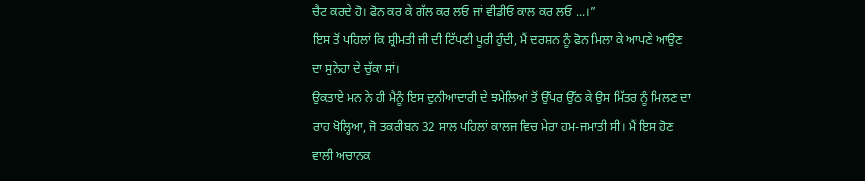ਚੈਟ ਕਰਦੇ ਹੋ। ਫੋਨ ਕਰ ਕੇ ਗੱਲ ਕਰ ਲਓ ਜਾਂ ਵੀਡੀਓ ਕਾਲ ਕਰ ਲਓ ...।”
ਇਸ ਤੋਂ ਪਹਿਲਾਂ ਕਿ ਸ਼੍ਰੀਮਤੀ ਜੀ ਦੀ ਟਿੱਪਣੀ ਪੂਰੀ ਹੁੰਦੀ, ਮੈਂ ਦਰਸ਼ਨ ਨੂੰ ਫੋਨ ਮਿਲਾ ਕੇ ਆਪਣੇ ਆਉਣ ਦਾ ਸੁਨੇਹਾ ਦੇ ਚੁੱਕਾ ਸਾਂ।
ਉਕਤਾਏ ਮਨ ਨੇ ਹੀ ਮੈਨੂੰ ਇਸ ਦੁਨੀਆਦਾਰੀ ਦੇ ਝਮੇਲਿਆਂ ਤੋਂ ਉੱਪਰ ਉੱਠ ਕੇ ਉਸ ਮਿੱਤਰ ਨੂੰ ਮਿਲਣ ਦਾ ਰਾਹ ਖੋਲ੍ਹਿਆ, ਜੋ ਤਕਰੀਬਨ 32 ਸਾਲ ਪਹਿਲਾਂ ਕਾਲਜ ਵਿਚ ਮੇਰਾ ਹਮ-ਜਮਾਤੀ ਸੀ। ਮੈਂ ਇਸ ਹੋਣ ਵਾਲੀ ਅਚਾਨਕ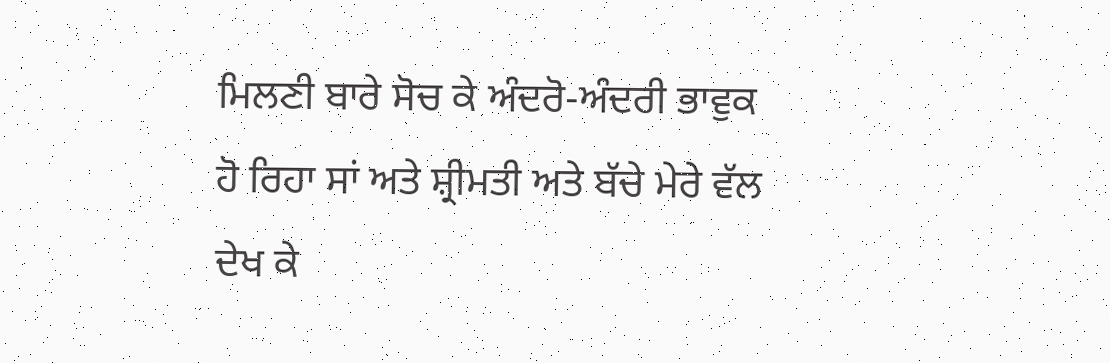ਮਿਲਣੀ ਬਾਰੇ ਸੋਚ ਕੇ ਅੰਦਰੋ-ਅੰਦਰੀ ਭਾਵੁਕ ਹੋ ਰਿਹਾ ਸਾਂ ਅਤੇ ਸ਼੍ਰੀਮਤੀ ਅਤੇ ਬੱਚੇ ਮੇਰੇ ਵੱਲ ਦੇਖ ਕੇ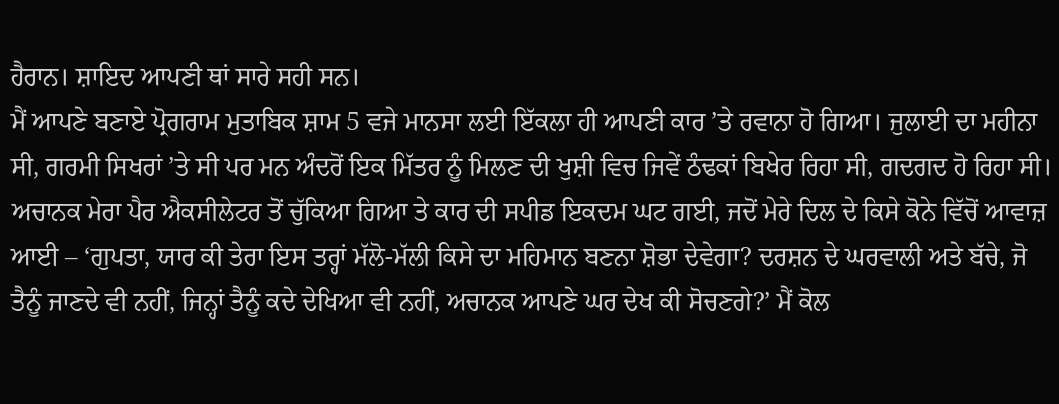ਹੈਰਾਨ। ਸ਼ਾਇਦ ਆਪਣੀ ਥਾਂ ਸਾਰੇ ਸਹੀ ਸਨ।
ਮੈਂ ਆਪਣੇ ਬਣਾਏ ਪ੍ਰੋਗਰਾਮ ਮੁਤਾਬਿਕ ਸ਼ਾਮ 5 ਵਜੇ ਮਾਨਸਾ ਲਈ ਇੱਕਲਾ ਹੀ ਆਪਣੀ ਕਾਰ ’ਤੇ ਰਵਾਨਾ ਹੋ ਗਿਆ। ਜੁਲਾਈ ਦਾ ਮਹੀਨਾ ਸੀ, ਗਰਮੀ ਸਿਖਰਾਂ ’ਤੇ ਸੀ ਪਰ ਮਨ ਅੰਦਰੋਂ ਇਕ ਮਿੱਤਰ ਨੂੰ ਮਿਲਣ ਦੀ ਖੁਸ਼ੀ ਵਿਚ ਜਿਵੇਂ ਠੰਢਕਾਂ ਬਿਖੇਰ ਰਿਹਾ ਸੀ, ਗਦਗਦ ਹੋ ਰਿਹਾ ਸੀ। ਅਚਾਨਕ ਮੇਰਾ ਪੈਰ ਐਕਸੀਲੇਟਰ ਤੋਂ ਚੁੱਕਿਆ ਗਿਆ ਤੇ ਕਾਰ ਦੀ ਸਪੀਡ ਇਕਦਮ ਘਟ ਗਈ, ਜਦੋਂ ਮੇਰੇ ਦਿਲ ਦੇ ਕਿਸੇ ਕੋਨੇ ਵਿੱਚੋਂ ਆਵਾਜ਼ ਆਈ – ‘ਗੁਪਤਾ, ਯਾਰ ਕੀ ਤੇਰਾ ਇਸ ਤਰ੍ਹਾਂ ਮੱਲੋ-ਮੱਲੀ ਕਿਸੇ ਦਾ ਮਹਿਮਾਨ ਬਣਨਾ ਸ਼ੋਭਾ ਦੇਵੇਗਾ? ਦਰਸ਼ਨ ਦੇ ਘਰਵਾਲੀ ਅਤੇ ਬੱਚੇ, ਜੋ ਤੈਨੂੰ ਜਾਣਦੇ ਵੀ ਨਹੀਂ, ਜਿਨ੍ਹਾਂ ਤੈਨੂੰ ਕਦੇ ਦੇਖਿਆ ਵੀ ਨਹੀਂ, ਅਚਾਨਕ ਆਪਣੇ ਘਰ ਦੇਖ ਕੀ ਸੋਚਣਗੇ?’ ਮੈਂ ਕੋਲ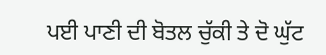ਪਈ ਪਾਣੀ ਦੀ ਬੋਤਲ ਚੁੱਕੀ ਤੇ ਦੋ ਘੁੱਟ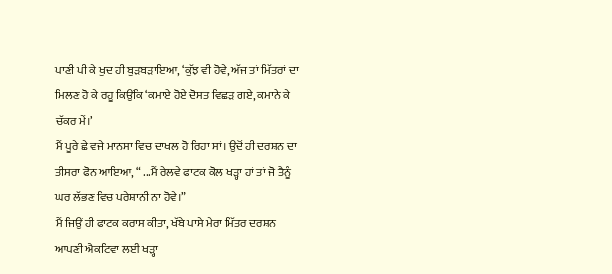ਪਾਣੀ ਪੀ ਕੇ ਖੁਦ ਹੀ ਬੁੜਬੜਾਇਆ, ‘ਕੁੱਝ ਵੀ ਹੋਵੇ, ਅੱਜ ਤਾਂ ਮਿੱਤਰਾਂ ਦਾ ਮਿਲਣ ਹੋ ਕੇ ਰਹੂ ਕਿਉਂਕਿ ‘ਕਮਾਏ ਹੋਏ ਦੋਸਤ ਵਿਛੜ ਗਏ, ਕਮਾਨੇ ਕੇ ਚੱਕਰ ਮੇਂ।’
ਮੈਂ ਪੂਰੇ ਛੇ ਵਜੇ ਮਾਨਸਾ ਵਿਚ ਦਾਖਲ ਹੋ ਰਿਹਾ ਸਾਂ। ਉਦੋਂ ਹੀ ਦਰਸ਼ਨ ਦਾ ਤੀਸਰਾ ਫੋਨ ਆਇਆ, “ ...ਮੈਂ ਰੇਲਵੇ ਫਾਟਕ ਕੋਲ ਖੜ੍ਹਾ ਹਾਂ ਤਾਂ ਜੋ ਤੈਨੂੰ ਘਰ ਲੱਭਣ ਵਿਚ ਪਰੇਸ਼ਾਨੀ ਨਾ ਹੋਵੇ।”
ਮੈਂ ਜਿਉਂ ਹੀ ਫਾਟਕ ਕਰਾਸ ਕੀਤਾ, ਖੱਬੇ ਪਾਸੇ ਮੇਰਾ ਮਿੱਤਰ ਦਰਸ਼ਨ ਆਪਣੀ ਐਕਟਿਵਾ ਲਈ ਖੜ੍ਹਾ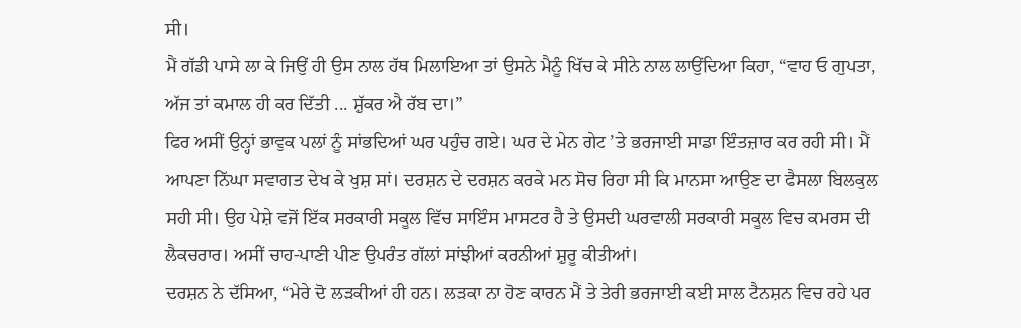ਸੀ।
ਮੈਂ ਗੱਡੀ ਪਾਸੇ ਲਾ ਕੇ ਜਿਉਂ ਹੀ ਉਸ ਨਾਲ ਹੱਥ ਮਿਲਾਇਆ ਤਾਂ ਉਸਨੇ ਮੈਨੂੰ ਖਿੱਚ ਕੇ ਸੀਨੇ ਨਾਲ ਲਾਉਂਦਿਆ ਕਿਹਾ, “ਵਾਹ ਓ ਗੁਪਤਾ, ਅੱਜ ਤਾਂ ਕਮਾਲ ਹੀ ਕਰ ਦਿੱਤੀ ... ਸ਼ੁੱਕਰ ਐ ਰੱਬ ਦਾ।”
ਫਿਰ ਅਸੀਂ ਉਨ੍ਹਾਂ ਭਾਵੁਕ ਪਲਾਂ ਨੂੰ ਸਾਂਭਦਿਆਂ ਘਰ ਪਹੁੰਚ ਗਏ। ਘਰ ਦੇ ਮੇਨ ਗੇਟ ’ਤੇ ਭਰਜਾਈ ਸਾਡਾ ਇੰਤਜ਼ਾਰ ਕਰ ਰਹੀ ਸੀ। ਮੈਂ ਆਪਣਾ ਨਿੱਘਾ ਸਵਾਗਤ ਦੇਖ ਕੇ ਖੁਸ਼ ਸਾਂ। ਦਰਸ਼ਨ ਦੇ ਦਰਸ਼ਨ ਕਰਕੇ ਮਨ ਸੋਚ ਰਿਹਾ ਸੀ ਕਿ ਮਾਨਸਾ ਆਉਣ ਦਾ ਫੈਸਲਾ ਬਿਲਕੁਲ ਸਹੀ ਸੀ। ਉਹ ਪੇਸ਼ੇ ਵਜੋਂ ਇੱਕ ਸਰਕਾਰੀ ਸਕੂਲ ਵਿੱਚ ਸਾਇੰਸ ਮਾਸਟਰ ਹੈ ਤੇ ਉਸਦੀ ਘਰਵਾਲੀ ਸਰਕਾਰੀ ਸਕੂਲ ਵਿਚ ਕਮਰਸ ਦੀ ਲੈਕਚਰਾਰ। ਅਸੀਂ ਚਾਹ-ਪਾਣੀ ਪੀਣ ਉਪਰੰਤ ਗੱਲਾਂ ਸਾਂਝੀਆਂ ਕਰਨੀਆਂ ਸ਼ੁਰੂ ਕੀਤੀਆਂ।
ਦਰਸ਼ਨ ਨੇ ਦੱਸਿਆ, “ਮੇਰੇ ਦੋ ਲੜਕੀਆਂ ਹੀ ਹਨ। ਲੜਕਾ ਨਾ ਹੋਣ ਕਾਰਨ ਮੈਂ ਤੇ ਤੇਰੀ ਭਰਜਾਈ ਕਈ ਸਾਲ ਟੈਨਸ਼ਨ ਵਿਚ ਰਹੇ ਪਰ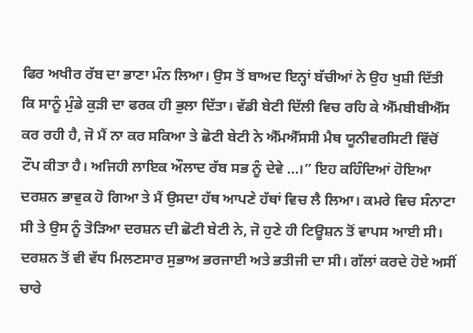ਫਿਰ ਅਖੀਰ ਰੱਬ ਦਾ ਭਾਣਾ ਮੰਨ ਲਿਆ। ਉਸ ਤੋਂ ਬਾਅਦ ਇਨ੍ਹਾਂ ਬੱਚੀਆਂ ਨੇ ਉਹ ਖੁਸ਼ੀ ਦਿੱਤੀ ਕਿ ਸਾਨੂੰ ਮੁੰਡੇ ਕੁੜੀ ਦਾ ਫਰਕ ਹੀ ਭੁਲਾ ਦਿੱਤਾ। ਵੱਡੀ ਬੇਟੀ ਦਿੱਲੀ ਵਿਚ ਰਹਿ ਕੇ ਐੱਮਬੀਬੀਐੱਸ ਕਰ ਰਹੀ ਹੈ, ਜੋ ਮੈਂ ਨਾ ਕਰ ਸਕਿਆ ਤੇ ਛੋਟੀ ਬੇਟੀ ਨੇ ਐੱਮਐੱਸਸੀ ਮੈਥ ਯੂਨੀਵਰਸਿਟੀ ਵਿੱਚੋਂ ਟੌਪ ਕੀਤਾ ਹੈ। ਅਜਿਹੀ ਲਾਇਕ ਔਲਾਦ ਰੱਬ ਸਭ ਨੂੰ ਦੇਵੇ ...।” ਇਹ ਕਹਿੰਦਿਆਂ ਹੋਇਆ ਦਰਸ਼ਨ ਭਾਵੁਕ ਹੋ ਗਿਆ ਤੇ ਮੈਂ ਉਸਦਾ ਹੱਥ ਆਪਣੇ ਹੱਥਾਂ ਵਿਚ ਲੈ ਲਿਆ। ਕਮਰੇ ਵਿਚ ਸੰਨਾਟਾ ਸੀ ਤੇ ਉਸ ਨੂੰ ਤੋੜਿਆ ਦਰਸ਼ਨ ਦੀ ਛੋਟੀ ਬੇਟੀ ਨੇ, ਜੋ ਹੁਣੇ ਹੀ ਟਿਊਸ਼ਨ ਤੋਂ ਵਾਪਸ ਆਈ ਸੀ।
ਦਰਸ਼ਨ ਤੋਂ ਵੀ ਵੱਧ ਮਿਲਣਸਾਰ ਸੁਭਾਅ ਭਰਜਾਈ ਅਤੇ ਭਤੀਜੀ ਦਾ ਸੀ। ਗੱਲਾਂ ਕਰਦੇ ਹੋਏ ਅਸੀਂ ਚਾਰੇ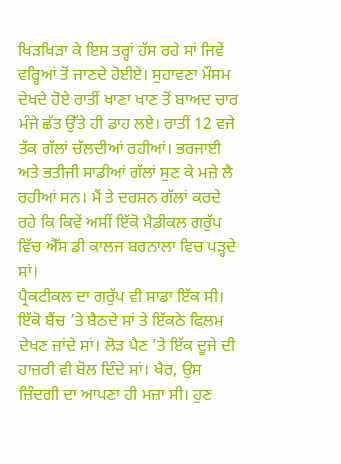ਖਿੜਖਿੜਾ ਕੇ ਇਸ ਤਰ੍ਹਾਂ ਹੱਸ ਰਹੇ ਸਾਂ ਜਿਵੇਂ ਵਰ੍ਹਿਆਂ ਤੋਂ ਜਾਣਦੇ ਹੋਈਏ। ਸੁਹਾਵਣਾ ਮੌਸਮ ਦੇਖਦੇ ਹੋਏ ਰਾਤੀਂ ਖਾਣਾ ਖਾਣ ਤੋਂ ਬਾਅਦ ਚਾਰ ਮੰਜੇ ਛੱਤ ਉੱਤੇ ਹੀ ਡਾਹ ਲਏ। ਰਾਤੀਂ 12 ਵਜੇ ਤੱਕ ਗੱਲਾਂ ਚੱਲਦੀਆਂ ਰਹੀਆਂ। ਭਰਜਾਈ ਅਤੇ ਭਤੀਜੀ ਸਾਡੀਆਂ ਗੱਲਾਂ ਸੁਣ ਕੇ ਮਜ਼ੇ ਲੈ ਰਹੀਆਂ ਸਨ। ਮੈਂ ਤੇ ਦਰਸ਼ਨ ਗੱਲਾਂ ਕਰਦੇ ਰਹੇ ਕਿ ਕਿਵੇਂ ਅਸੀਂ ਇੱਕੋ ਮੈਡੀਕਲ ਗਰੁੱਪ ਵਿੱਚ ਐੱਸ ਡੀ ਕਾਲਜ ਬਰਨਾਲਾ ਵਿਚ ਪੜ੍ਹਦੇ ਸਾਂ।
ਪ੍ਰੈਕਟੀਕਲ ਦਾ ਗਰੁੱਪ ਵੀ ਸਾਡਾ ਇੱਕ ਸੀ। ਇੱਕੋ ਬੈਂਚ ’ਤੇ ਬੈਠਦੇ ਸਾਂ ਤੇ ਇੱਕਠੇ ਫਿਲਮ ਦੇਖਣ ਜਾਂਦੇ ਸਾਂ। ਲੋੜ ਪੈਣ ’ਤੇ ਇੱਕ ਦੂਜੇ ਦੀ ਹਾਜ਼ਰੀ ਵੀ ਬੋਲ ਦਿੰਦੇ ਸਾਂ। ਖੈਰ, ਉਸ ਜ਼ਿੰਦਗੀ ਦਾ ਆਪਣਾ ਹੀ ਮਜ਼ਾ ਸੀ। ਹੁਣ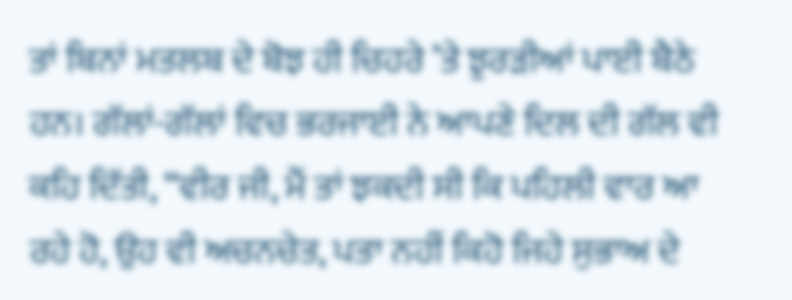ਤਾਂ ਬਿਨਾਂ ਮਤਲਬ ਦੇ ਬੋਝ ਹੀ ਚਿਹਰੇ ’ਤੇ ਝੁਰੜੀਆਂ ਪਾਈ ਬੈਠੇ ਹਨ। ਗੱਲਾਂ-ਗੱਲਾਂ ਵਿਚ ਭਰਜਾਈ ਨੇ ਆਪਣੇ ਦਿਲ ਦੀ ਗੱਲ ਵੀ ਕਹਿ ਦਿੱਤੀ, “ਵੀਰ ਜੀ, ਮੈਂ ਤਾਂ ਝਕਦੀ ਸੀ ਕਿ ਪਹਿਲੀ ਵਾਰ ਆ ਰਹੇ ਹੋ, ਉਹ ਵੀ ਅਚਨਚੇਤ, ਪਤਾ ਨਹੀਂ ਕਿਹੋ ਜਿਹੇ ਸੁਭਾਅ ਦੇ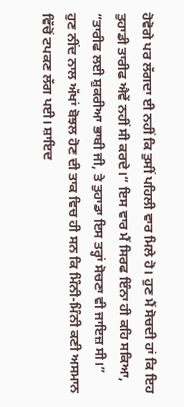ਹੋਵੋਗੇ ਪਰ ਲੱਗਦਾ ਈ ਨਹੀਂ ਕਿ ਤੁਸੀਂ ਪਹਿਲੀ ਵਾਰ ਮਿਲੇ ਹੋ। ਹੁਣ ਮੈਂ ਸੋਚਦੀ ਹਾਂ ਕਿ ਇਹ ਤੁਹਾਡੀ ਤਾਰੀਫ ਐਵੇਂ ਨਹੀਂ ਸੀ ਕਰਦੇ।” ਇਸ ਵਾਰ ਮੈਂ ਸਿਰਫ ਇੰਨਾ ਹੀ ਕਹਿ ਸਕਿਆ, “ਤਾਰੀਫ ਲਈ ਸ਼ੁਕਰੀਆ ਭਾਬੀ ਜੀ, ਤੇ ਤੁਹਾਡਾ ਇਸ ਤਰ੍ਹਾਂ ਸੋਚਣਾ ਵੀ ਜਾਇਜ਼ ਸੀ।”
ਹੁਣ ਨੀਂਦ ਨਾਲ ਅੱਖਾਂ ਬੋਝਲ ਹੋਣ ਦੀ ਤਾਕ ਵਿਚ ਹੀ ਸਨ ਕਿ ਮਿੰਨੀ-ਮਿੰਨੀ ਕਣੀ ਅਸਮਾਨ ਵਿੱਚੋਂ ਟਪਕਣ ਲੱਗ ਪਈ। ਸ਼ਾਇਦ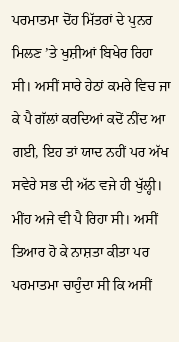ਪਰਮਾਤਮਾ ਦੋਂਹ ਮਿੱਤਰਾਂ ਦੇ ਪੁਨਰ ਮਿਲਣ ’ਤੇ ਖੁਸ਼ੀਆਂ ਬਿਖੇਰ ਰਿਹਾ ਸੀ। ਅਸੀਂ ਸਾਰੇ ਹੇਠਾਂ ਕਮਰੇ ਵਿਚ ਜਾ ਕੇ ਪੈ ਗੱਲਾਂ ਕਰਦਿਆਂ ਕਦੋਂ ਨੀਂਦ ਆ ਗਈ, ਇਹ ਤਾਂ ਯਾਦ ਨਹੀਂ ਪਰ ਅੱਖ ਸਵੇਰੇ ਸਭ ਦੀ ਅੱਠ ਵਜੇ ਹੀ ਖੁੱਲ੍ਹੀ। ਮੀਂਹ ਅਜੇ ਵੀ ਪੈ ਰਿਹਾ ਸੀ। ਅਸੀਂ ਤਿਆਰ ਹੋ ਕੇ ਨਾਸ਼ਤਾ ਕੀਤਾ ਪਰ ਪਰਮਾਤਮਾ ਚਾਹੁੰਦਾ ਸੀ ਕਿ ਅਸੀਂ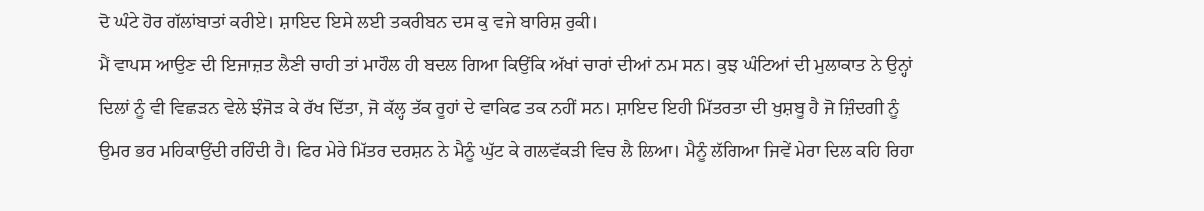ਦੋ ਘੰਟੇ ਹੋਰ ਗੱਲਾਂਬਾਤਾਂ ਕਰੀਏ। ਸ਼ਾਇਦ ਇਸੇ ਲਈ ਤਕਰੀਬਨ ਦਸ ਕੁ ਵਜੇ ਬਾਰਿਸ਼ ਰੁਕੀ।
ਮੈਂ ਵਾਪਸ ਆਉਣ ਦੀ ਇਜਾਜ਼ਤ ਲੈਣੀ ਚਾਹੀ ਤਾਂ ਮਾਹੌਲ ਹੀ ਬਦਲ ਗਿਆ ਕਿਉਂਕਿ ਅੱਖਾਂ ਚਾਰਾਂ ਦੀਆਂ ਨਮ ਸਨ। ਕੁਝ ਘੰਟਿਆਂ ਦੀ ਮੁਲਾਕਾਤ ਨੇ ਉਨ੍ਹਾਂ ਦਿਲਾਂ ਨੂੰ ਵੀ ਵਿਛੜਨ ਵੇਲੇ ਝੰਜੋੜ ਕੇ ਰੱਖ ਦਿੱਤਾ, ਜੋ ਕੱਲ੍ਹ ਤੱਕ ਰੂਹਾਂ ਦੇ ਵਾਕਿਫ ਤਕ ਨਹੀਂ ਸਨ। ਸ਼ਾਇਦ ਇਹੀ ਮਿੱਤਰਤਾ ਦੀ ਖੁਸ਼ਬੂ ਹੈ ਜੋ ਜ਼ਿੰਦਗੀ ਨੂੰ ਉਮਰ ਭਰ ਮਹਿਕਾਉਂਦੀ ਰਹਿੰਦੀ ਹੈ। ਫਿਰ ਮੇਰੇ ਮਿੱਤਰ ਦਰਸ਼ਨ ਨੇ ਮੈਨੂੰ ਘੁੱਟ ਕੇ ਗਲਵੱਕੜੀ ਵਿਚ ਲੈ ਲਿਆ। ਮੈਨੂੰ ਲੱਗਿਆ ਜਿਵੇਂ ਮੇਰਾ ਦਿਲ ਕਹਿ ਰਿਹਾ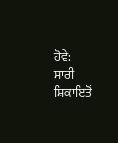ਹੋਵੇ:
ਸਾਰੀ ਸ਼ਿਕਾਇਤੋਂ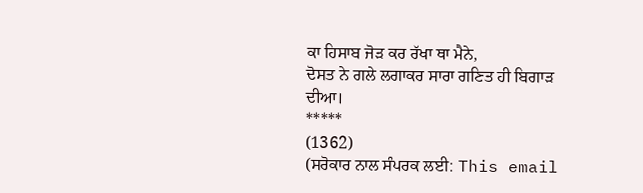ਕਾ ਹਿਸਾਬ ਜੋੜ ਕਰ ਰੱਖਾ ਥਾ ਮੈਨੇ,
ਦੋਸਤ ਨੇ ਗਲੇ ਲਗਾਕਰ ਸਾਰਾ ਗਣਿਤ ਹੀ ਬਿਗਾੜ ਦੀਆ।
*****
(1362)
(ਸਰੋਕਾਰ ਨਾਲ ਸੰਪਰਕ ਲਈ: This email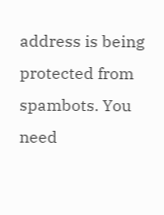address is being protected from spambots. You need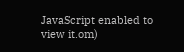JavaScript enabled to view it.om)